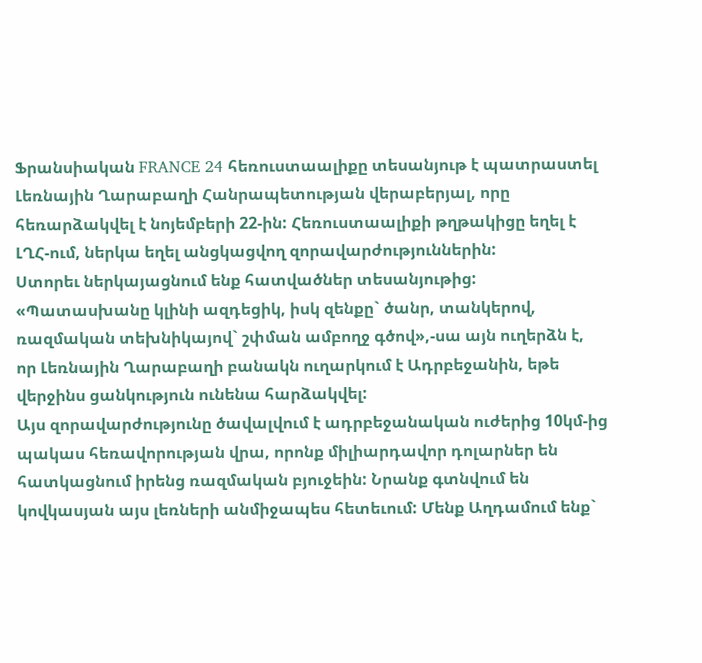Ֆրանսիական FRANCE 24 հեռուստաալիքը տեսանյութ է պատրաստել Լեռնային Ղարաբաղի Հանրապետության վերաբերյալ, որը հեռարձակվել է նոյեմբերի 22-ին: Հեռուստաալիքի թղթակիցը եղել է ԼՂՀ-ում, ներկա եղել անցկացվող զորավարժություններին:
Ստորեւ ներկայացնում ենք հատվածներ տեսանյութից:
«Պատասխանը կլինի ազդեցիկ, իսկ զենքը` ծանր, տանկերով, ռազմական տեխնիկայով` շփման ամբողջ գծով»,-սա այն ուղերձն է, որ Լեռնային Ղարաբաղի բանակն ուղարկում է Ադրբեջանին, եթե վերջինս ցանկություն ունենա հարձակվել:
Այս զորավարժությունը ծավալվում է ադրբեջանական ուժերից 10կմ-ից պակաս հեռավորության վրա, որոնք միլիարդավոր դոլարներ են հատկացնում իրենց ռազմական բյուջեին: Նրանք գտնվում են կովկասյան այս լեռների անմիջապես հետեւում: Մենք Աղդամում ենք`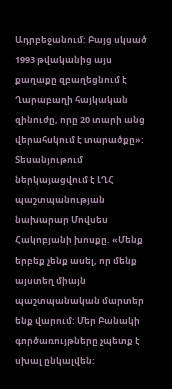Ադրբեջանում: Բայց սկսած 1993 թվականից այս քաղաքը զբաղեցնում է Ղարաբաղի հայկական զինուժը, որը 20 տարի անց վերահսկում է տարածքը»:
Տեսանյութում ներկայացվում է ԼՂՀ պաշտպանության նախարար Մովսես Հակոբյանի խոսքը. «Մենք երբեք չենք ասել, որ մենք այստեղ միայն պաշտպանական մարտեր ենք վարում: Մեր Բանակի գործառույթները չպետք է սխալ ընկալվեն: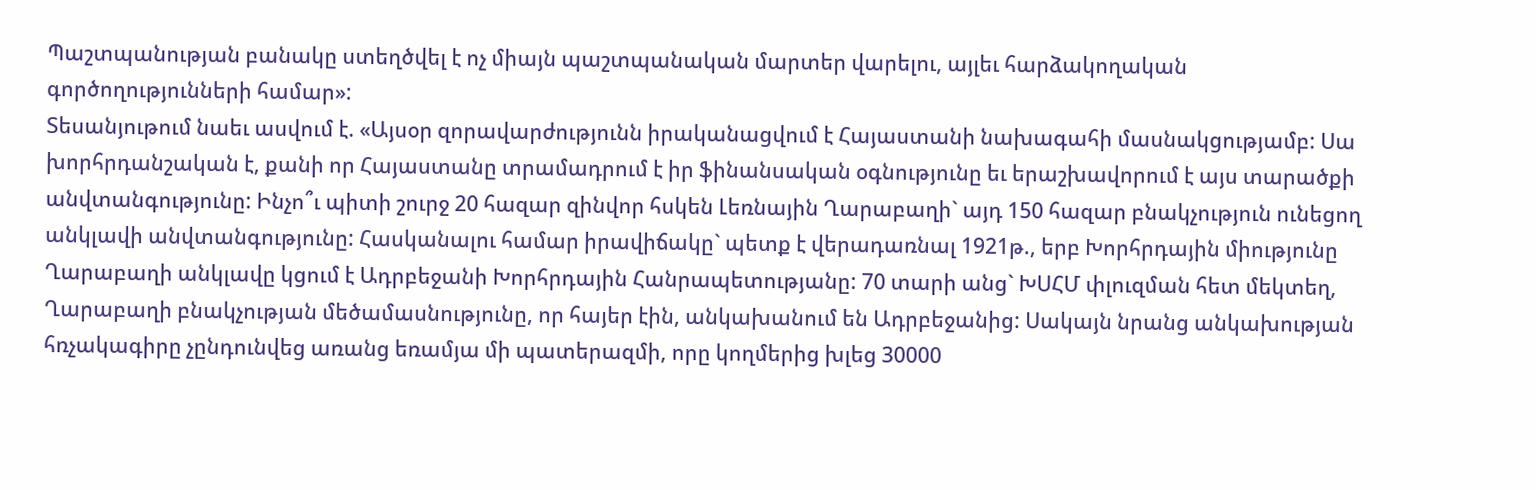Պաշտպանության բանակը ստեղծվել է ոչ միայն պաշտպանական մարտեր վարելու, այլեւ հարձակողական գործողությունների համար»:
Տեսանյութում նաեւ ասվում է. «Այսօր զորավարժությունն իրականացվում է Հայաստանի նախագահի մասնակցությամբ: Սա խորհրդանշական է, քանի որ Հայաստանը տրամադրում է իր ֆինանսական օգնությունը եւ երաշխավորում է այս տարածքի անվտանգությունը: Ինչո՞ւ պիտի շուրջ 20 հազար զինվոր հսկեն Լեռնային Ղարաբաղի` այդ 150 հազար բնակչություն ունեցող անկլավի անվտանգությունը: Հասկանալու համար իրավիճակը` պետք է վերադառնալ 1921թ., երբ Խորհրդային միությունը Ղարաբաղի անկլավը կցում է Ադրբեջանի Խորհրդային Հանրապետությանը: 70 տարի անց` ԽՍՀՄ փլուզման հետ մեկտեղ, Ղարաբաղի բնակչության մեծամասնությունը, որ հայեր էին, անկախանում են Ադրբեջանից: Սակայն նրանց անկախության հռչակագիրը չընդունվեց առանց եռամյա մի պատերազմի, որը կողմերից խլեց 30000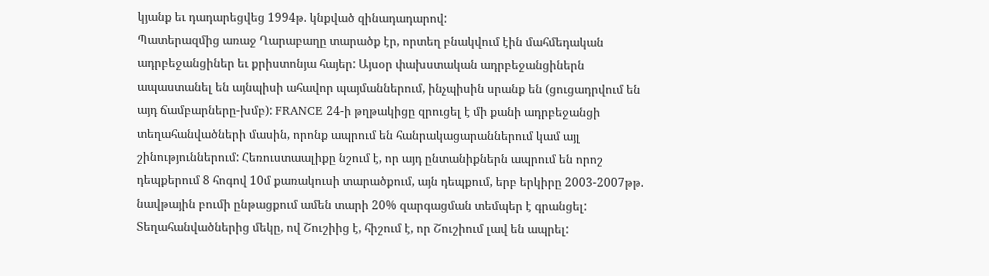կյանք եւ դադարեցվեց 1994թ. կնքված զինադադարով:
Պատերազմից առաջ Ղարաբաղը տարածք էր, որտեղ բնակվում էին մահմեդական ադրբեջանցիներ եւ քրիստոնյա հայեր: Այսօր փախստական ադրբեջանցիներն ապաստանել են այնպիսի ահավոր պայմաններում, ինչպիսին սրանք են (ցուցադրվում են այդ ճամբարները-խմբ): FRANCE 24-ի թղթակիցը զրուցել է մի քանի ադրբեջանցի տեղահանվածների մասին, որոնք ապրում են հանրակացարաններում կամ այլ շինություններում: Հեռուստաալիքը նշում է, որ այդ ընտանիքներն ապրում են որոշ դեպքերում 8 հոգով 10մ քառակուսի տարածքում, այն դեպքում, երբ երկիրը 2003-2007թթ. նավթային բումի ընթացքում ամեն տարի 20% զարգացման տեմպեր է գրանցել:
Տեղահանվածներից մեկը, ով Շուշիից է, հիշում է, որ Շուշիում լավ են ապրել: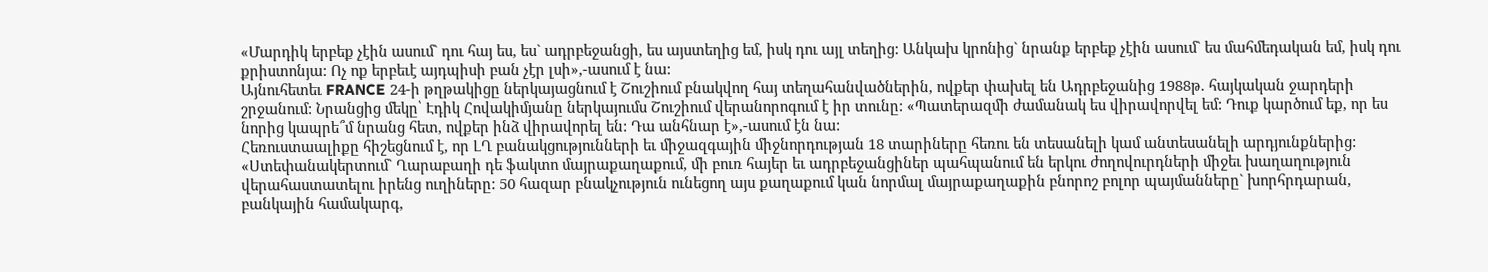«Մարդիկ երբեք չէին ասում` դու հայ ես, ես` ադրբեջանցի, ես այստեղից եմ, իսկ դու այլ տեղից: Անկախ կրոնից` նրանք երբեք չէին ասում` ես մահմեդական եմ, իսկ դու քրիստոնյա: Ոչ ոք երբեւէ այդպիսի բան չէր լսի»,-ասում է նա:
Այնուհետեւ FRANCE 24-ի թղթակիցը ներկայացնում է Շուշիում բնակվող հայ տեղահանվածներին, ովքեր փախել են Ադրբեջանից 1988թ. հայկական ջարդերի շրջանում: Նրանցից մեկը՝ Էդիկ Հովակիմյանը ներկայումս Շուշիում վերանորոգում է իր տունը: «Պատերազմի ժամանակ ես վիրավորվել եմ: Դուք կարծում եք, որ ես նորից կապրե՞մ նրանց հետ, ովքեր ինձ վիրավորել են: Դա անհնար է»,-ասում էն նա:
Հեռուստաալիքը հիշեցնում է, որ ԼՂ բանակցությունների եւ միջազգային միջնորդության 18 տարիները հեռու են տեսանելի կամ անտեսանելի արդյունքներից:
«Ստեփանակերտում` Ղարաբաղի դե ֆակտո մայրաքաղաքում, մի բուռ հայեր եւ ադրբեջանցիներ պահպանում են երկու ժողովուրդների միջեւ խաղաղություն վերահաստատելու իրենց ուղիները: 50 հազար բնակչություն ունեցող այս քաղաքում կան նորմալ մայրաքաղաքին բնորոշ բոլոր պայմանները` խորհրդարան, բանկային համակարգ,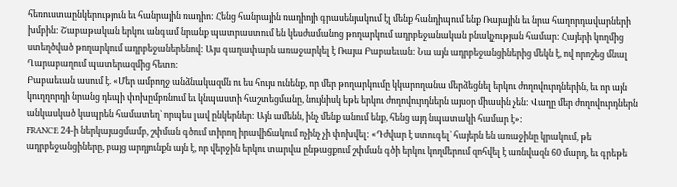հեռուստաընկերություն եւ հանրային ռադիո: Հենց հանրային ռադիոյի գրասենյակում էլ մենք հանդիպում ենք Ռայային եւ նրա հաղորդավարների խմբին: Շաբաթական երկու անգամ նրանք պատրաստում են կեսժամանոց թողարկում ադրբեջանական բնակչության համար: Հայերի կողմից ստեղծված թողարկում ադրբեջաներենով: Այս գաղափարն առաջարկել է Ռայա Բաբաեւան: Նա այն ադրբեջանցիներից մեկն է, ով որոշեց մնալ Ղարաբաղում պատերազմից հետո:
Բաբաեւան ասում է. «Մեր ամբողջ անձնակազմն ու ես հույս ունենք, որ մեր թողարկումը կկարողանա մերձեցնել երկու ժողովուրդներին, եւ որ այն կուղղորդի նրանց դեպի փոխըմբռնում եւ կնպաստի հաշտեցմանը, նույնիսկ եթե երկու ժողովուրդներն այսօր միասին չեն: Վաղը մեր ժողովուրդներն անկասկած կապրեն համատեղ` որպես լավ ընկերներ: Այն ամենն, ինչ մենք անում ենք, հենց այդ նպատակի համար է»:
FRANCE 24-ի ներկայացմամբ, շփման գծում տիրող իրավիճակում ոչինչ չի փոխվել: «Դժվար է ստուգել` հայերն են առաջինը կրակում, թե ադրբեջանցիները, բայց արդյունքն այն է, որ վերջին երկու տարվա ընթացքում շփման գծի երկու կողմերում զոհվել է առնվազն 60 մարդ, եւ գրեթե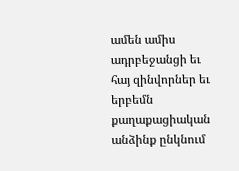ամեն ամիս ադրբեջանցի եւ հայ զինվորներ եւ երբեմն քաղաքացիական անձինք ընկնում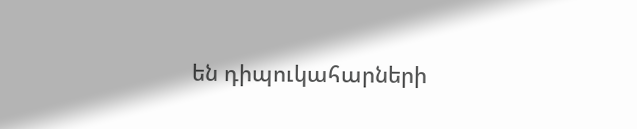են դիպուկահարների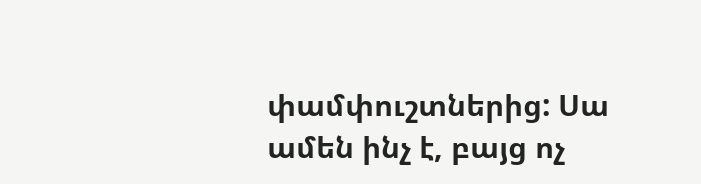փամփուշտներից: Սա ամեն ինչ է, բայց ոչ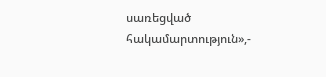սառեցված հակամարտություն»,-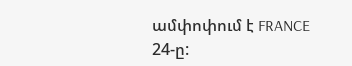ամփոփում է FRANCE 24-ը: